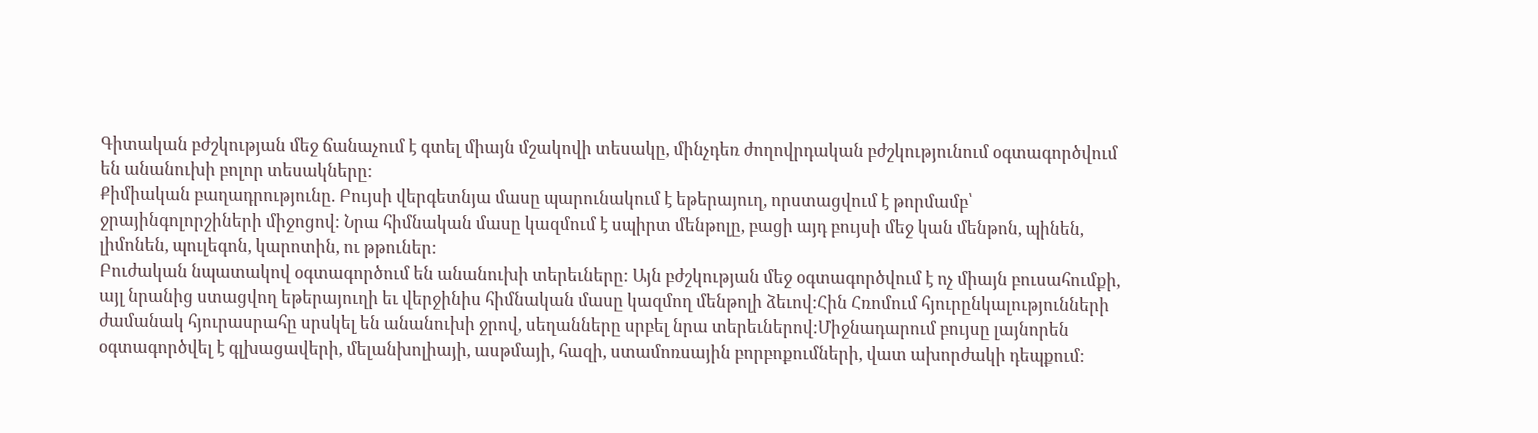Գիտական բժշկության մեջ ճանաչում է գտել միայն մշակովի տեսակը, մինչդեռ ժողովրդական բժշկությունում օգտագործվում են անանուխի բոլոր տեսակները:
Քիմիական բաղադրությունը. Բույսի վերգետնյա մասը պարունակում է եթերայուղ, որստացվում է թորմամբ՝ ջրայինգոլորշիների միջոցով: Նրա հիմնական մասը կազմում է սպիրտ մենթոլը, բացի այդ բույսի մեջ կան մենթոն, պինեն, լիմոնեն, պուլեգոն, կարոտին, ու թթուներ:
Բուժական նպատակով օգտագործում են անանուխի տերեւները: Այն բժշկության մեջ օգտագործվում է ոչ միայն բուսահումքի, այլ նրանից ստացվող եթերայուղի եւ վերջինիս հիմնական մասը կազմող մենթոլի ձեւով:Հին Հռոմում հյուրընկալությունների ժամանակ հյուրասրահը սրսկել են անանուխի ջրով, սեղանները սրբել նրա տերեւներով:Միջնադարում բույսը լայնորեն օգտագործվել է գլխացավերի, մելանխոլիայի, ասթմայի, հազի, ստամոռսային բորբոքումների, վատ ախորժակի դեպքում: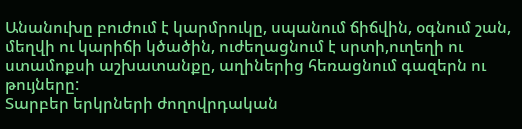Անանուխը բուժում է կարմրուկը, սպանում ճիճվին, օգնում շան, մեղվի ու կարիճի կծածին, ուժեղացնում է սրտի,ուղեղի ու ստամոքսի աշխատանքը, աղիներից հեռացնում գազերն ու թույները:
Տարբեր երկրների ժողովրդական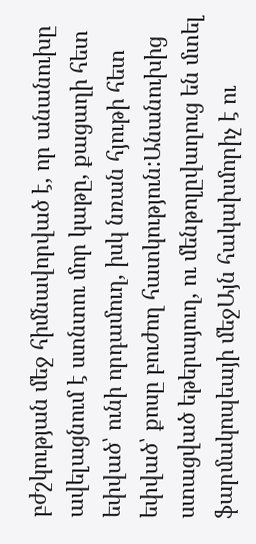բժշկության մեջ հիմնավորված է, որ անանուխը ավելացնում է ստնտու մոր կաթը, քացաղի հետ եփված՝ ունի որդամուղ, իսկ նռան հյութի հետ եփված՝ քոսը բուժող հատկություն:Անանուխից ստացված եթերայուղ, ու մենթոլըվաղուց են մտել ֆարմակոպեայի մեջԱյն հակախմորիչ է ու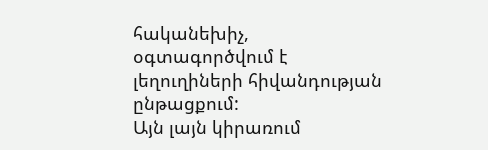հականեխիչ, օգտագործվում է լեղուղիների հիվանդության ընթացքում:
Այն լայն կիրառում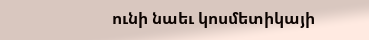ունի նաեւ կոսմետիկայի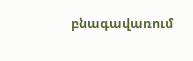բնագավառում